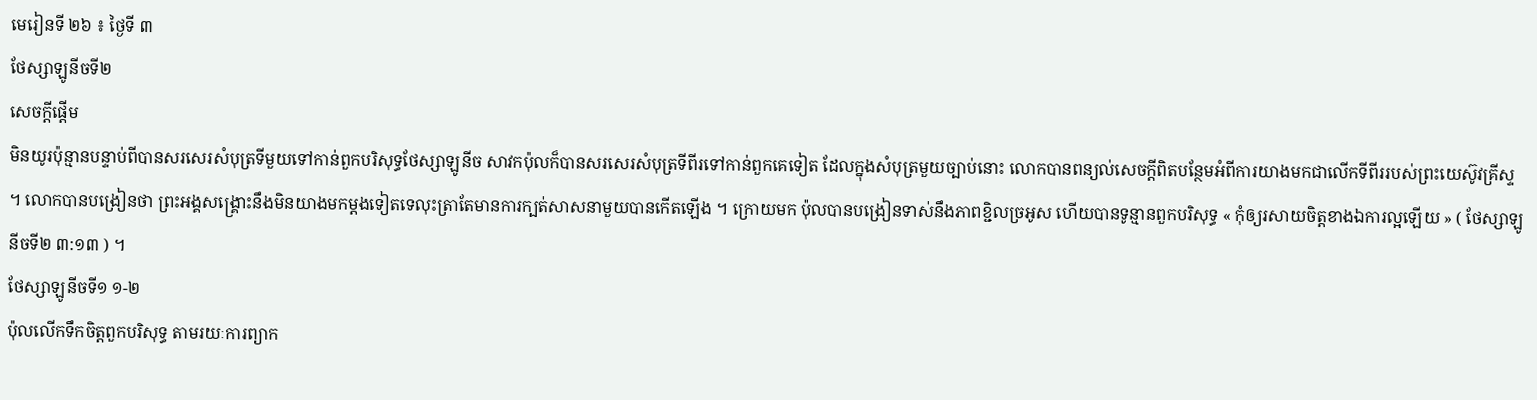មេរៀនទី ២៦ ៖ ថ្ងៃទី ៣
ថែស្សាឡូនីចទី២
សេចក្ដីផ្ដើម
មិនយូរប៉ុន្មានបន្ទាប់ពីបានសរសេរសំបុត្រទីមួយទៅកាន់ពួកបរិសុទ្ធថែស្សាឡូនីច សាវកប៉ុលក៏បានសរសេរសំបុត្រទីពីរទៅកាន់ពួកគេទៀត ដែលក្នុងសំបុត្រមួយច្បាប់នោះ លោកបានពន្យល់សេចក្ដីពិតបន្ថែមអំពីការយាងមកជាលើកទីពីររបស់ព្រះយេស៊ូវគ្រីស្ទ ។ លោកបានបង្រៀនថា ព្រះអង្គសង្គ្រោះនឹងមិនយាងមកម្ដងទៀតទេលុះត្រាតែមានការក្បត់សាសនាមួយបានកើតឡើង ។ ក្រោយមក ប៉ុលបានបង្រៀនទាស់នឹងភាពខ្ជិលច្រអូស ហើយបានទូន្មានពួកបរិសុទ្ធ « កុំឲ្យរសាយចិត្តខាងឯការល្អឡើយ » ( ថែស្សាឡូនីចទី២ ៣:១៣ ) ។
ថែស្សាឡូនីចទី១ ១-២
ប៉ុលលើកទឹកចិត្តពួកបរិសុទ្ធ តាមរយៈការព្យាក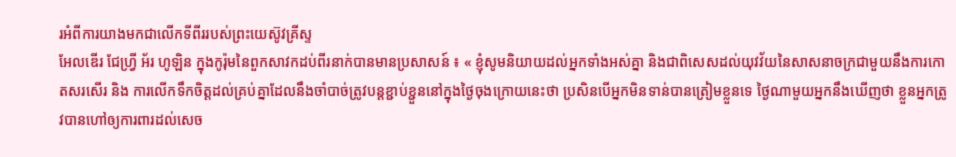រអំពីការយាងមកជាលើកទីពីររបស់ព្រះយេស៊ូវគ្រីស្ទ
អែលឌើរ ជែហ្វ្រី អ័រ ហូឡិន ក្នុងកូរ៉ុមនៃពួកសាវកដប់ពីរនាក់បានមានប្រសាសន៍ ៖ « ខ្ញុំសូមនិយាយដល់អ្នកទាំងអស់គ្នា និងជាពិសេសដល់យុវវ័យនៃសាសនាចក្រជាមួយនឹងការកោតសរសើរ និង ការលើកទឹកចិត្តដល់គ្រប់គ្នាដែលនឹងចាំបាច់ត្រូវបន្ដខ្ជាប់ខ្ជួននៅក្នុងថ្ងៃចុងក្រោយនេះថា ប្រសិនបើអ្នកមិនទាន់បានត្រៀមខ្លួនទេ ថ្ងៃណាមួយអ្នកនឹងឃើញថា ខ្លួនអ្នកត្រូវបានហៅឲ្យការពារដល់សេច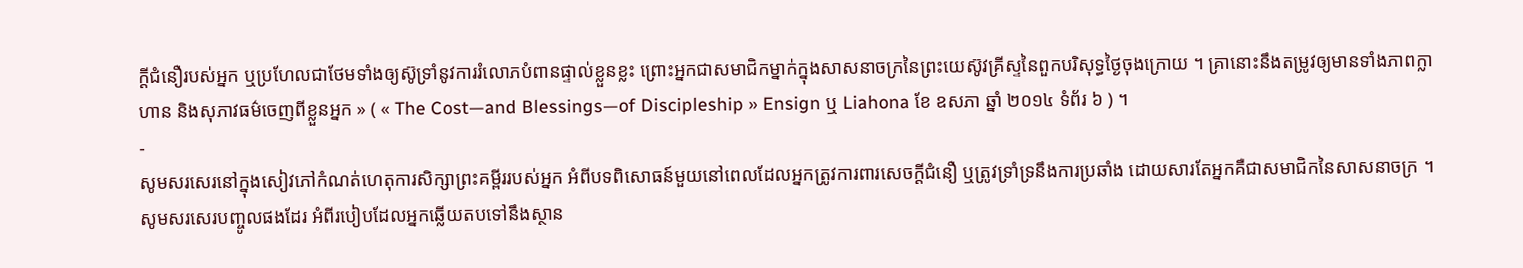ក្ដីជំនឿរបស់អ្នក ឬប្រហែលជាថែមទាំងឲ្យស៊ូទ្រាំនូវការរំលោភបំពានផ្ទាល់ខ្លួនខ្លះ ព្រោះអ្នកជាសមាជិកម្នាក់ក្នុងសាសនាចក្រនៃព្រះយេស៊ូវគ្រីស្ទនៃពួកបរិសុទ្ធថ្ងៃចុងក្រោយ ។ គ្រានោះនឹងតម្រូវឲ្យមានទាំងភាពក្លាហាន និងសុភាវធម៌ចេញពីខ្លួនអ្នក » ( « The Cost—and Blessings—of Discipleship » Ensign ឬ Liahona ខែ ឧសភា ឆ្នាំ ២០១៤ ទំព័រ ៦ ) ។
-
សូមសរសេរនៅក្នុងសៀវភៅកំណត់ហេតុការសិក្សាព្រះគម្ពីររបស់អ្នក អំពីបទពិសោធន៍មួយនៅពេលដែលអ្នកត្រូវការពារសេចក្ដីជំនឿ ឬត្រូវទ្រាំទ្រនឹងការប្រឆាំង ដោយសារតែអ្នកគឺជាសមាជិកនៃសាសនាចក្រ ។ សូមសរសេរបញ្ចូលផងដែរ អំពីរបៀបដែលអ្នកឆ្លើយតបទៅនឹងស្ថាន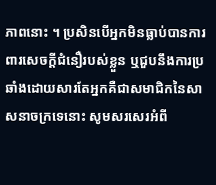ភាពនោះ ។ ប្រសិនបើអ្នកមិនធ្លាប់បានការពារសេចក្ដីជំនឿរបស់ខ្លួន ឬជួបនឹងការប្រឆាំងដោយសារតែអ្នកគឺជាសមាជិកនៃសាសនាចក្រទេនោះ សូមសរសេរអំពី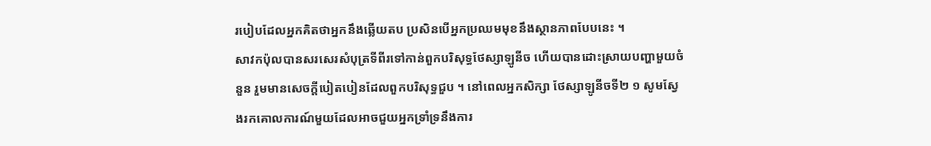របៀបដែលអ្នកគិតថាអ្នកនឹងឆ្លើយតប ប្រសិនបើអ្នកប្រឈមមុខនឹងស្ថានភាពបែបនេះ ។
សាវកប៉ុលបានសរសេរសំបុត្រទីពីរទៅកាន់ពួកបរិសុទ្ធថែស្សាឡូនីច ហើយបានដោះស្រាយបញ្ហាមួយចំនួន រួមមានសេចក្ដីបៀតបៀនដែលពួកបរិសុទ្ធជួប ។ នៅពេលអ្នកសិក្សា ថែស្សាឡូនីចទី២ ១ សូមស្វែងរកគោលការណ៍មួយដែលអាចជួយអ្នកទ្រាំទ្រនឹងការ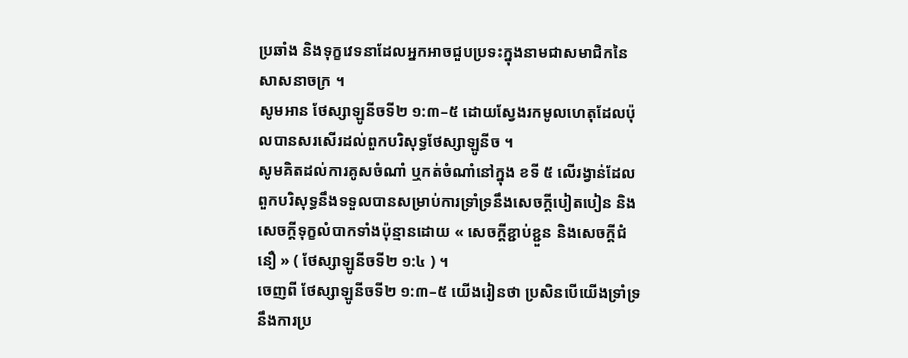ប្រឆាំង និងទុក្ខវេទនាដែលអ្នកអាចជួបប្រទះក្នុងនាមជាសមាជិកនៃសាសនាចក្រ ។
សូមអាន ថែស្សាឡូនីចទី២ ១:៣–៥ ដោយស្វែងរកមូលហេតុដែលប៉ុលបានសរសើរដល់ពួកបរិសុទ្ធថែស្សាឡូនីច ។
សូមគិតដល់ការគូសចំណាំ ឬកត់ចំណាំនៅក្នុង ខទី ៥ លើរង្វាន់ដែលពួកបរិសុទ្ធនឹងទទួលបានសម្រាប់ការទ្រាំទ្រនឹងសេចក្ដីបៀតបៀន និង សេចក្តីទុក្ខលំបាកទាំងប៉ុន្មានដោយ « សេចក្តីខ្ជាប់ខ្ជួន និងសេចក្តីជំនឿ » ( ថែស្សាឡូនីចទី២ ១:៤ ) ។
ចេញពី ថែស្សាឡូនីចទី២ ១:៣–៥ យើងរៀនថា ប្រសិនបើយើងទ្រាំទ្រនឹងការប្រ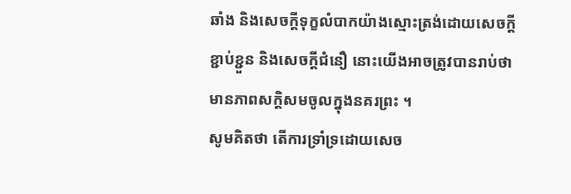ឆាំង និងសេចក្ដីទុក្ខលំបាកយ៉ាងស្មោះត្រង់ដោយសេចក្តីខ្ជាប់ខ្ជួន និងសេចក្តីជំនឿ នោះយើងអាចត្រូវបានរាប់ថាមានភាពសក្ដិសមចូលក្នុងនគរព្រះ ។
សូមគិតថា តើការទ្រាំទ្រដោយសេច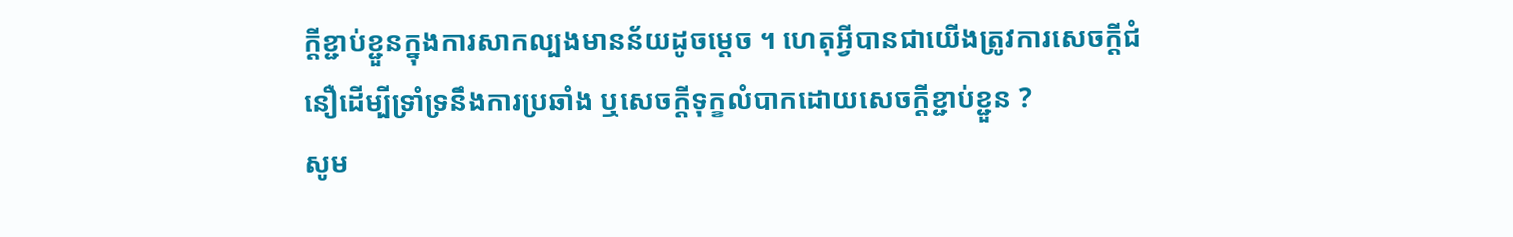ក្ដីខ្ជាប់ខ្ជួនក្នុងការសាកល្បងមានន័យដូចម្ដេច ។ ហេតុអ្វីបានជាយើងត្រូវការសេចក្ដីជំនឿដើម្បីទ្រាំទ្រនឹងការប្រឆាំង ឬសេចក្ដីទុក្ខលំបាកដោយសេចក្ដីខ្ជាប់ខ្ជួន ?
សូម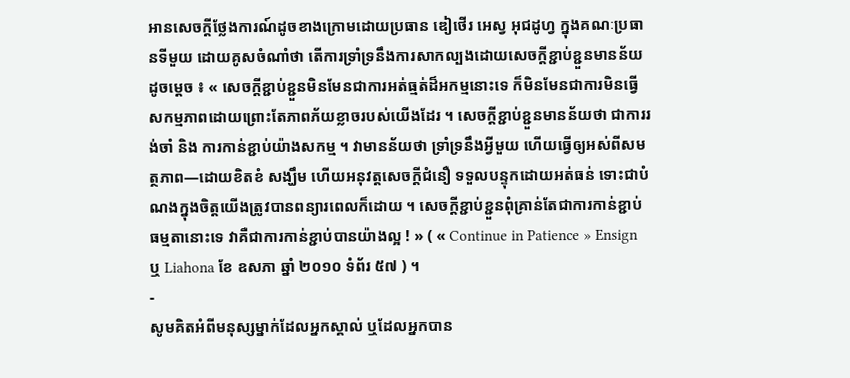អានសេចក្ដីថ្លែងការណ៍ដូចខាងក្រោមដោយប្រធាន ឌៀថើរ អេស្វ អុជដូហ្វ ក្នុងគណៈប្រធានទីមួយ ដោយគូសចំណាំថា តើការទ្រាំទ្រនឹងការសាកល្បងដោយសេចក្ដីខ្ជាប់ខ្ជួនមានន័យដូចម្ដេច ៖ « សេចក្ដីខ្ជាប់ខ្ជួនមិនមែនជាការអត់ធ្មត់ដ៏អកម្មនោះទេ ក៏មិនមែនជាការមិនធ្វើសកម្មភាពដោយព្រោះតែភាពភ័យខ្លាចរបស់យើងដែរ ។ សេចក្ដីខ្ជាប់ខ្ជួនមានន័យថា ជាការរង់ចាំ និង ការកាន់ខ្ជាប់យ៉ាងសកម្ម ។ វាមានន័យថា ទ្រាំទ្រនឹងអ្វីមួយ ហើយធ្វើឲ្យអស់ពីសមត្ថភាព—ដោយខិតខំ សង្ឃឹម ហើយអនុវត្តសេចក្ដីជំនឿ ទទួលបន្ទុកដោយអត់ធន់ ទោះជាបំណងក្នុងចិត្តយើងត្រូវបានពន្យារពេលក៏ដោយ ។ សេចក្ដីខ្ជាប់ខ្ជួនពុំគ្រាន់តែជាការកាន់ខ្ជាប់ធម្មតានោះទេ វាគឺជាការកាន់ខ្ជាប់បានយ៉ាងល្អ ! » ( « Continue in Patience » Ensign ឬ Liahona ខែ ឧសភា ឆ្នាំ ២០១០ ទំព័រ ៥៧ ) ។
-
សូមគិតអំពីមនុស្សម្នាក់ដែលអ្នកស្គាល់ ឬដែលអ្នកបាន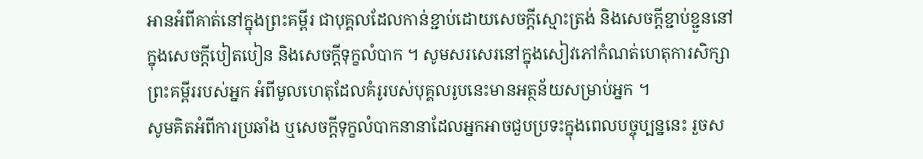អានអំពីគាត់នៅក្នុងព្រះគម្ពីរ ជាបុគ្គលដែលកាន់ខ្ជាប់ដោយសេចក្ដីស្មោះត្រង់ និងសេចក្ដីខ្ជាប់ខ្ជួននៅក្នុងសេចក្ដីបៀតបៀន និងសេចក្ដីទុក្ខលំបាក ។ សូមសរសេរនៅក្នុងសៀវភៅកំណត់ហេតុការសិក្សាព្រះគម្ពីររបស់អ្នក អំពីមូលហេតុដែលគំរូរបស់បុគ្គលរូបនេះមានអត្ថន័យសម្រាប់អ្នក ។
សូមគិតអំពីការប្រឆាំង ឬសេចក្ដីទុក្ខលំបាកនានាដែលអ្នកអាចជួបប្រទះក្នុងពេលបច្ចុប្បន្ននេះ រួចស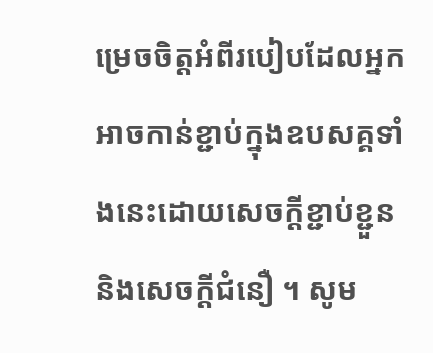ម្រេចចិត្តអំពីរបៀបដែលអ្នកអាចកាន់ខ្ជាប់ក្នុងឧបសគ្គទាំងនេះដោយសេចក្ដីខ្ជាប់ខ្ជួន និងសេចក្ដីជំនឿ ។ សូម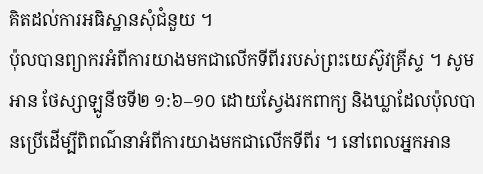គិតដល់ការអធិស្ឋានសុំជំនួយ ។
ប៉ុលបានព្យាករអំពីការយាងមកជាលើកទីពីររបស់ព្រះយេស៊ូវគ្រីស្ទ ។ សូមអាន ថែស្សាឡូនីចទី២ ១:៦–១០ ដោយស្វែងរកពាក្យ និងឃ្លាដែលប៉ុលបានប្រើដើម្បីពិពណ៌នាអំពីការយាងមកជាលើកទីពីរ ។ នៅពេលអ្នកអាន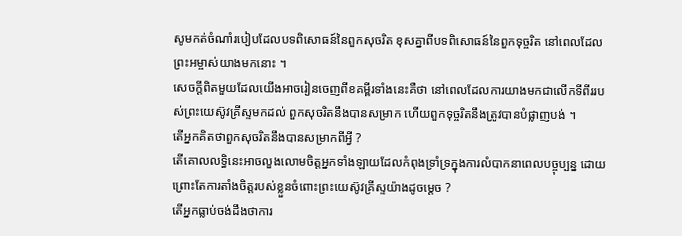សូមកត់ចំណាំរបៀបដែលបទពិសោធន៍នៃពួកសុចរិត ខុសគ្នាពីបទពិសោធន៍នៃពួកទុច្ចរិត នៅពេលដែលព្រះអម្ចាស់យាងមកនោះ ។
សេចក្ដីពិតមួយដែលយើងអាចរៀនចេញពីខគម្ពីរទាំងនេះគឺថា នៅពេលដែលការយាងមកជាលើកទីពីររបស់ព្រះយេស៊ូវគ្រីស្ទមកដល់ ពួកសុចរិតនឹងបានសម្រាក ហើយពួកទុច្ចរិតនឹងត្រូវបានបំផ្លាញបង់ ។
តើអ្នកគិតថាពួកសុចរិតនឹងបានសម្រាកពីអ្វី ?
តើគោលលទ្ធិនេះអាចលួងលោមចិត្តអ្នកទាំងឡាយដែលកំពុងទ្រាំទ្រក្នុងការលំបាកនាពេលបច្ចុប្បន្ន ដោយព្រោះតែការតាំងចិត្តរបស់ខ្លួនចំពោះព្រះយេស៊ូវគ្រីស្ទយ៉ាងដូចម្ដេច ?
តើអ្នកធ្លាប់ចង់ដឹងថាការ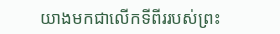យាងមកជាលើកទីពីររបស់ព្រះ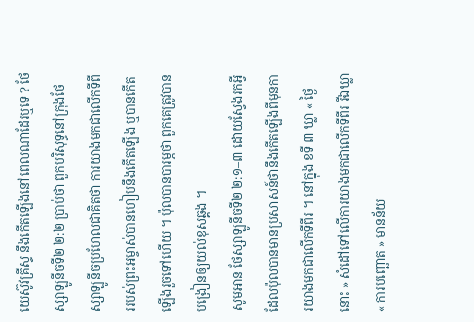យេស៊ូវគ្រីស្ទ នឹងកើតឡើងនៅពេលណាដែរឬទេ ? ថែស្សាឡូនីចទី២ ២:២ ប្រាប់ថា ពួកបរិសុទ្ធនៅក្រុងថែស្សាឡូនីចប្រហែលជាគិតថា ការយាងមកជាលើកទីពីររបស់ព្រះអម្ចាស់បានហៀបនឹងកើតឡើង ឬបានកើតឡើងរួចទៅហើយ ។ ប៉ុលបានបារម្ភថា ពួកគេត្រូវបានបង្រៀនឲ្យយល់ខុសឆ្គង ។
សូមអាន ថែស្សាឡូនីចទី២ ២:១–៣ ដោយស្វែងរកអ្វីដែលប៉ុលបានមានប្រសាសន៍ថានឹងកើតឡើងពីមុនការយាងមកជាលើកទីពីរ ។ នៅក្នុង ខទី ៣ ឃ្លា « ថ្ងៃនោះ » សំដៅទៅលើការយាងមកជាលើកទីពីរ រីឯឃ្លា « ការបញ្ឆោត » មានន័យ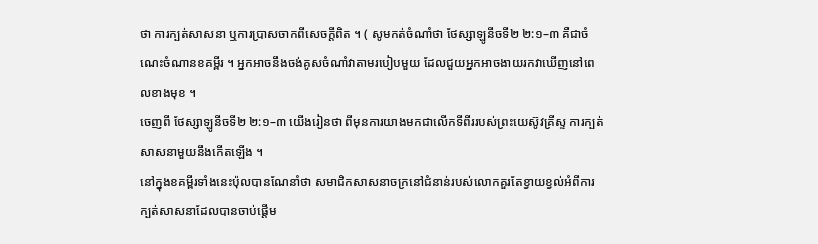ថា ការក្បត់សាសនា ឬការប្រាសចាកពីសេចក្ដីពិត ។ ( សូមកត់ចំណាំថា ថែស្សាឡូនីចទី២ ២:១–៣ គឺជាចំណេះចំណានខគម្ពីរ ។ អ្នកអាចនឹងចង់គូសចំណាំវាតាមរបៀបមួយ ដែលជួយអ្នកអាចងាយរកវាឃើញនៅពេលខាងមុខ ។
ចេញពី ថែស្សាឡូនីចទី២ ២:១–៣ យើងរៀនថា ពីមុនការយាងមកជាលើកទីពីររបស់ព្រះយេស៊ូវគ្រីស្ទ ការក្បត់សាសនាមួយនឹងកើតឡើង ។
នៅក្នុងខគម្ពីរទាំងនេះប៉ុលបានណែនាំថា សមាជិកសាសនាចក្រនៅជំនាន់របស់លោកគួរតែខ្វាយខ្វល់អំពីការក្បត់សាសនាដែលបានចាប់ផ្ដើម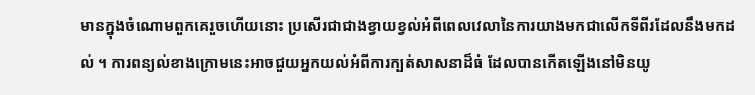មានក្នុងចំណោមពួកគេរួចហើយនោះ ប្រសើរជាជាងខ្វាយខ្វល់អំពីពេលវេលានៃការយាងមកជាលើកទីពីរដែលនឹងមកដល់ ។ ការពន្យល់ខាងក្រោមនេះអាចជួយអ្នកយល់អំពីការក្បត់សាសនាដ៏ធំ ដែលបានកើតឡើងនៅមិនយូ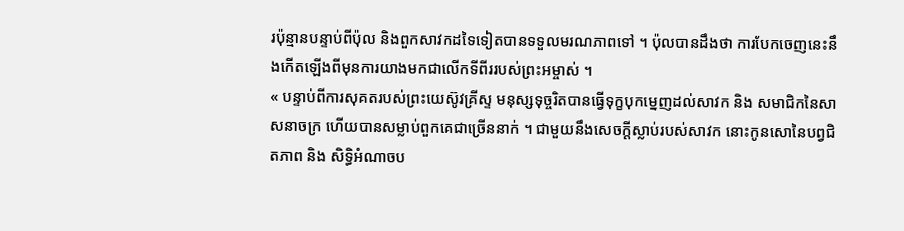រប៉ុន្មានបន្ទាប់ពីប៉ុល និងពួកសាវកដទៃទៀតបានទទួលមរណភាពទៅ ។ ប៉ុលបានដឹងថា ការបែកចេញនេះនឹងកើតឡើងពីមុនការយាងមកជាលើកទីពីររបស់ព្រះអម្ចាស់ ។
« បន្ទាប់ពីការសុគតរបស់ព្រះយេស៊ូវគ្រីស្ទ មនុស្សទុច្ចរិតបានធ្វើទុក្ខបុកម្នេញដល់សាវក និង សមាជិកនៃសាសនាចក្រ ហើយបានសម្លាប់ពួកគេជាច្រើននាក់ ។ ជាមួយនឹងសេចក្តីស្លាប់របស់សាវក នោះកូនសោនៃបព្វជិតភាព និង សិទ្ធិអំណាចប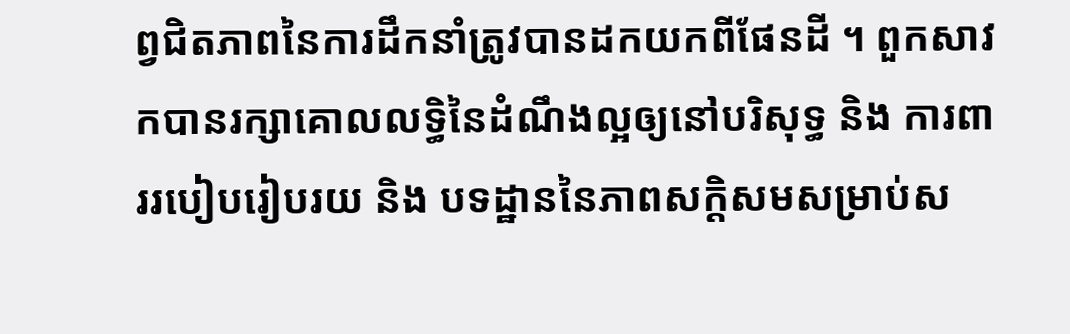ព្វជិតភាពនៃការដឹកនាំត្រូវបានដកយកពីផែនដី ។ ពួកសាវកបានរក្សាគោលលទ្ធិនៃដំណឹងល្អឲ្យនៅបរិសុទ្ធ និង ការពាររបៀបរៀបរយ និង បទដ្ឋាននៃភាពសក្តិសមសម្រាប់ស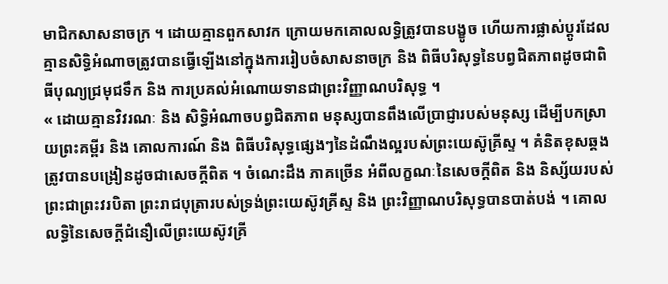មាជិកសាសនាចក្រ ។ ដោយគ្មានពួកសាវក ក្រោយមកគោលលទ្ធិត្រូវបានបង្ខូច ហើយការផ្លាស់ប្តូរដែលគ្មានសិទ្ធិអំណាចត្រូវបានធ្វើឡើងនៅក្នុងការរៀបចំសាសនាចក្រ និង ពិធីបរិសុទ្ធនៃបព្វជិតភាពដូចជាពិធីបុណ្យជ្រមុជទឹក និង ការប្រគល់អំណោយទានជាព្រះវិញ្ញាណបរិសុទ្ធ ។
« ដោយគ្មានវិវរណៈ និង សិទ្ធិអំណាចបព្វជិតភាព មនុស្សបានពឹងលើប្រាជ្ញារបស់មនុស្ស ដើម្បីបកស្រាយព្រះគម្ពីរ និង គោលការណ៍ និង ពិធីបរិសុទ្ធផ្សេងៗនៃដំណឹងល្អរបស់ព្រះយេស៊ូគ្រីស្ទ ។ គំនិតខុសឆ្គងត្រូវបានបង្រៀនដូចជាសេចក្តីពិត ។ ចំណេះដឹង ភាគច្រើន អំពីលក្ខណៈនៃសេចក្តីពិត និង និស្ស័យរបស់ព្រះជាព្រះវរបិតា ព្រះរាជបុត្រារបស់ទ្រង់ព្រះយេស៊ូវគ្រីស្ទ និង ព្រះវិញ្ញាណបរិសុទ្ធបានបាត់បង់ ។ គោលលទ្ធិនៃសេចក្តីជំនឿលើព្រះយេស៊ូវគ្រី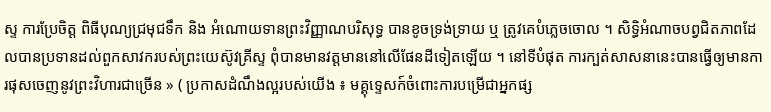ស្ទ ការប្រែចិត្ត ពិធីបុណ្យជ្រមុជទឹក និង អំណោយទានព្រះវិញ្ញាណបរិសុទ្ធ បានខូចទ្រង់ទ្រាយ ឬ ត្រូវគេបំភ្លេចចោល ។ សិទ្ធិអំណាចបព្វជិតភាពដែលបានប្រទានដល់ពួកសាវករបស់ព្រះយេស៊ូវគ្រីស្ទ ពុំបានមានវត្តមាននៅលើផែនដីទៀតឡើយ ។ នៅទីបំផុត ការក្បត់សាសនានេះបានធ្វើឲ្យមានការផុសចេញនូវព្រះវិហារជាច្រើន » ( ប្រកាសដំណឹងល្អរបស់យើង ៖ មគ្គុទ្ទេសក៍ចំពោះការបម្រើជាអ្នកផ្ស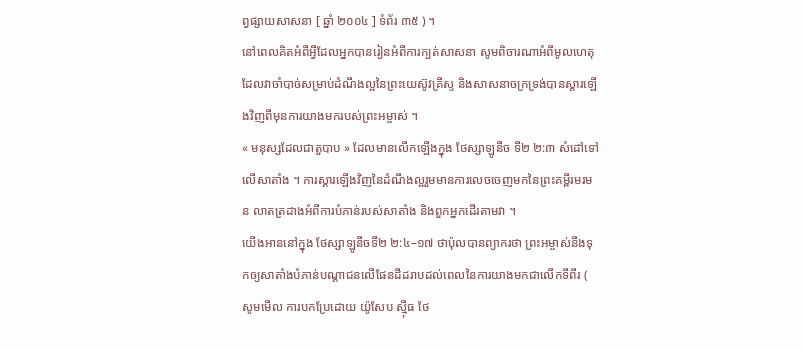ព្វផ្សាយសាសនា [ ឆ្នាំ ២០០៤ ] ទំព័រ ៣៥ ) ។
នៅពេលគិតអំពីអ្វីដែលអ្នកបានរៀនអំពីការក្បត់សាសនា សូមពិចារណាអំពីមូលហេតុដែលវាចាំបាច់សម្រាប់ដំណឹងល្អនៃព្រះយេស៊ូវគ្រីស្ទ និងសាសនាចក្រទ្រង់បានស្ដារឡើងវិញពីមុនការយាងមករបស់ព្រះអម្ចាស់ ។
« មនុស្សដែលជាតួបាប » ដែលមានលើកឡើងក្នុង ថែស្សាឡូនីច ទី២ ២:៣ សំដៅទៅលើសាតាំង ។ ការស្តារឡើងវិញនៃដំណឹងល្អរួមមានការលេចចេញមកនៃព្រះគម្ពីរមរមន លាតត្រដាងអំពីការបំភាន់របស់សាតាំង និងពួកអ្នកដើរតាមវា ។
យើងអាននៅក្នុង ថែស្សាឡូនីចទី២ ២:៤–១៧ ថាប៉ុលបានព្យាករថា ព្រះអម្ចាស់នឹងទុកឲ្យសាតាំងបំភាន់បណ្ដាជនលើផែនដីដរាបដល់ពេលនៃការយាងមកជាលើកទីពីរ ( សូមមើល ការបកប្រែដោយ យ៉ូសែប ស៊្មីធ ថែ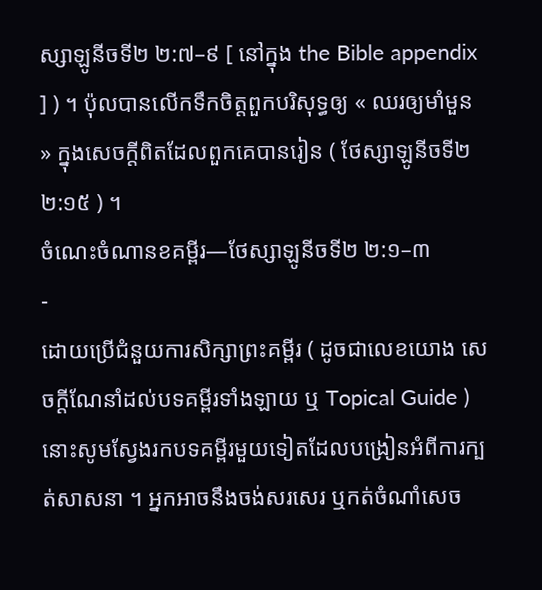ស្សាឡូនីចទី២ ២:៧–៩ [ នៅក្នុង the Bible appendix ] ) ។ ប៉ុលបានលើកទឹកចិត្តពួកបរិសុទ្ធឲ្យ « ឈរឲ្យមាំមួន » ក្នុងសេចក្ដីពិតដែលពួកគេបានរៀន ( ថែស្សាឡូនីចទី២ ២:១៥ ) ។
ចំណេះចំណានខគម្ពីរ—ថែស្សាឡូនីចទី២ ២:១–៣
-
ដោយប្រើជំនួយការសិក្សាព្រះគម្ពីរ ( ដូចជាលេខយោង សេចក្ដីណែនាំដល់បទគម្ពីរទាំងឡាយ ឬ Topical Guide ) នោះសូមស្វែងរកបទគម្ពីរមួយទៀតដែលបង្រៀនអំពីការក្បត់សាសនា ។ អ្នកអាចនឹងចង់សរសេរ ឬកត់ចំណាំសេច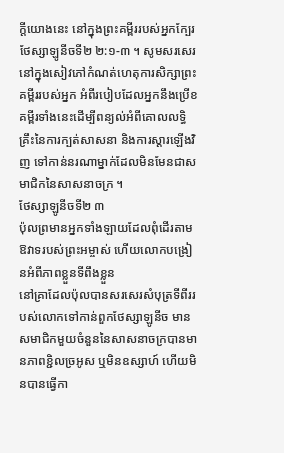ក្ដីយោងនេះ នៅក្នុងព្រះគម្ពីររបស់អ្នកក្បែរ ថែស្សាឡូនីចទី២ ២:១-៣ ។ សូមសរសេរនៅក្នុងសៀវភៅកំណត់ហេតុការសិក្សាព្រះគម្ពីររបស់អ្នក អំពីរបៀបដែលអ្នកនឹងប្រើខគម្ពីរទាំងនេះដើម្បីពន្យល់អំពីគោលលទ្ធិគ្រឹះនៃការក្បត់សាសនា និងការស្ដារឡើងវិញ ទៅកាន់នរណាម្នាក់ដែលមិនមែនជាសមាជិកនៃសាសនាចក្រ ។
ថែស្សាឡូនីចទី២ ៣
ប៉ុលព្រមានអ្នកទាំងឡាយដែលពុំដើរតាមឱវាទរបស់ព្រះអម្ចាស់ ហើយលោកបង្រៀនអំពីភាពខ្លួនទីពឹងខ្លួន
នៅគ្រាដែលប៉ុលបានសរសេរសំបុត្រទីពីររបស់លោកទៅកាន់ពួកថែស្សាឡូនីច មានសមាជិកមួយចំនួននៃសាសនាចក្របានមានភាពខ្ជិលច្រអូស ឬមិនឧស្សាហ៍ ហើយមិនបានធ្វើកា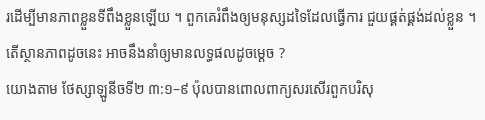រដើម្បីមានភាពខ្លួនទីពឹងខ្លួនឡើយ ។ ពួកគេរំពឹងឲ្យមនុស្សដទៃដែលធ្វើការ ជួយផ្គត់ផ្គង់ដល់ខ្លួន ។
តើស្ថានភាពដូចនេះ អាចនឹងនាំឲ្យមានលទ្ធផលដូចម្ដេច ?
យោងតាម ថែស្សាឡូនីចទី២ ៣:១–៩ ប៉ុលបានពោលពាក្យសរសើរពួកបរិសុ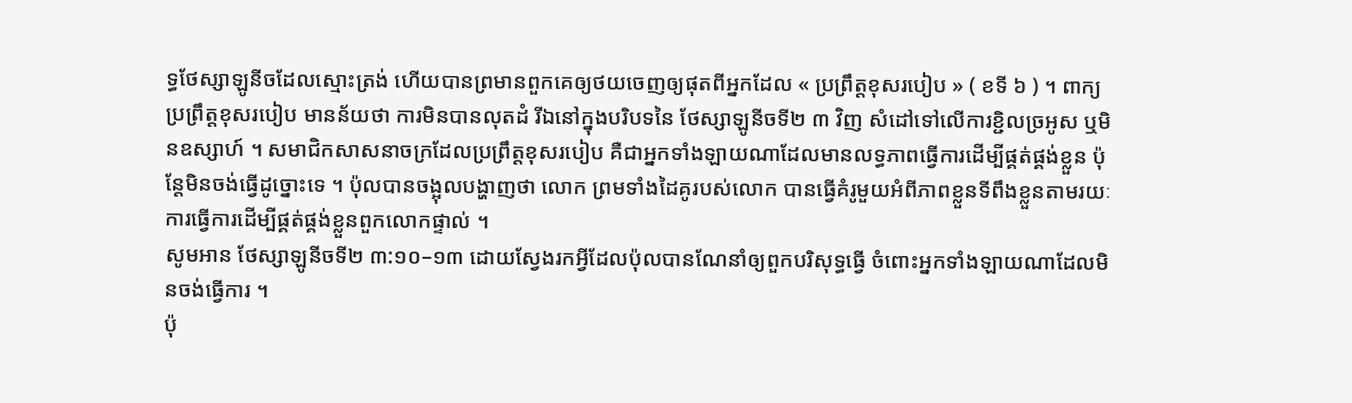ទ្ធថែស្សាឡូនីចដែលស្មោះត្រង់ ហើយបានព្រមានពួកគេឲ្យថយចេញឲ្យផុតពីអ្នកដែល « ប្រព្រឹត្តខុសរបៀប » ( ខទី ៦ ) ។ ពាក្យ ប្រព្រឹត្តខុសរបៀប មានន័យថា ការមិនបានលុតដំ រីឯនៅក្នុងបរិបទនៃ ថែស្សាឡូនីចទី២ ៣ វិញ សំដៅទៅលើការខ្ជិលច្រអូស ឬមិនឧស្សាហ៍ ។ សមាជិកសាសនាចក្រដែលប្រព្រឹត្តខុសរបៀប គឺជាអ្នកទាំងឡាយណាដែលមានលទ្ធភាពធ្វើការដើម្បីផ្គត់ផ្គង់ខ្លួន ប៉ុន្តែមិនចង់ធ្វើដូច្នោះទេ ។ ប៉ុលបានចង្អុលបង្ហាញថា លោក ព្រមទាំងដៃគូរបស់លោក បានធ្វើគំរូមួយអំពីភាពខ្លួនទីពឹងខ្លួនតាមរយៈការធ្វើការដើម្បីផ្គត់ផ្គង់ខ្លួនពួកលោកផ្ទាល់ ។
សូមអាន ថែស្សាឡូនីចទី២ ៣:១០–១៣ ដោយស្វែងរកអ្វីដែលប៉ុលបានណែនាំឲ្យពួកបរិសុទ្ធធ្វើ ចំពោះអ្នកទាំងឡាយណាដែលមិនចង់ធ្វើការ ។
ប៉ុ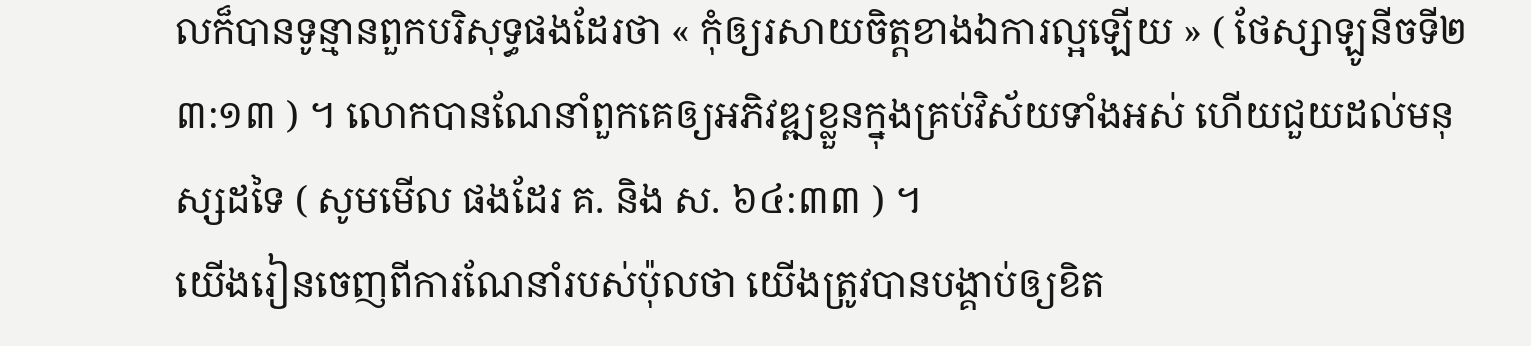លក៏បានទូន្មានពួកបរិសុទ្ធផងដែរថា « កុំឲ្យរសាយចិត្តខាងឯការល្អឡើយ » ( ថែស្សាឡូនីចទី២ ៣:១៣ ) ។ លោកបានណែនាំពួកគេឲ្យអភិវឌ្ឍខ្លួនក្នុងគ្រប់វិស័យទាំងអស់ ហើយជួយដល់មនុស្សដទៃ ( សូមមើល ផងដែរ គ. និង ស. ៦៤:៣៣ ) ។
យើងរៀនចេញពីការណែនាំរបស់ប៉ុលថា យើងត្រូវបានបង្គាប់ឲ្យខិត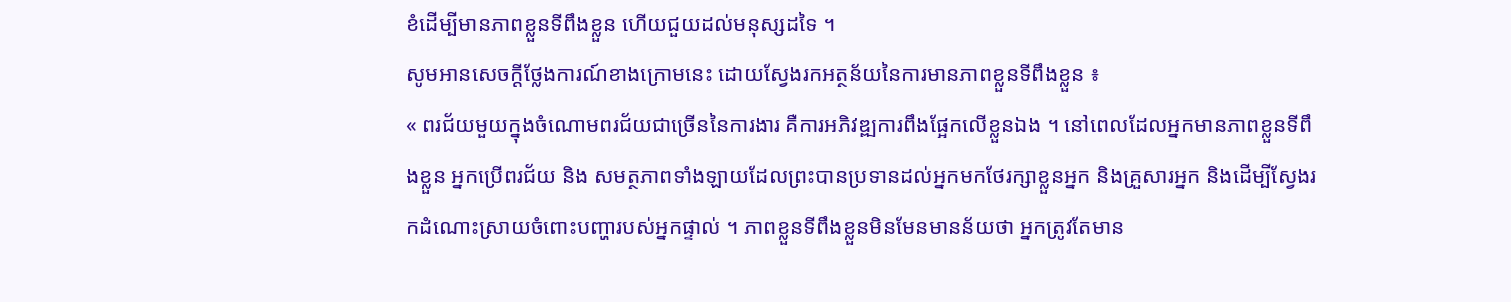ខំដើម្បីមានភាពខ្លួនទីពឹងខ្លួន ហើយជួយដល់មនុស្សដទៃ ។
សូមអានសេចក្ដីថ្លែងការណ៍ខាងក្រោមនេះ ដោយស្វែងរកអត្ថន័យនៃការមានភាពខ្លួនទីពឹងខ្លួន ៖
« ពរជ័យមួយក្នុងចំណោមពរជ័យជាច្រើននៃការងារ គឺការអភិវឌ្ឍការពឹងផ្អែកលើខ្លួនឯង ។ នៅពេលដែលអ្នកមានភាពខ្លួនទីពឹងខ្លួន អ្នកប្រើពរជ័យ និង សមត្ថភាពទាំងឡាយដែលព្រះបានប្រទានដល់អ្នកមកថែរក្សាខ្លួនអ្នក និងគ្រួសារអ្នក និងដើម្បីស្វែងរកដំណោះស្រាយចំពោះបញ្ហារបស់អ្នកផ្ទាល់ ។ ភាពខ្លួនទីពឹងខ្លួនមិនមែនមានន័យថា អ្នកត្រូវតែមាន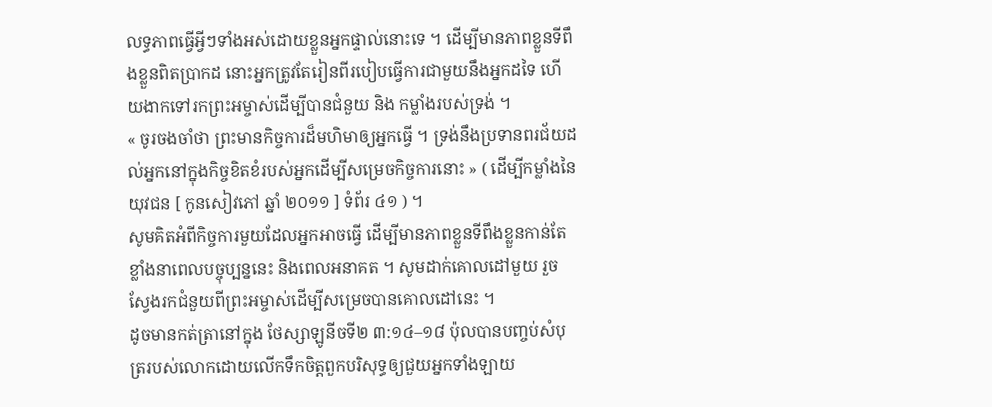លទ្ធភាពធ្វើអ្វីៗទាំងអស់ដោយខ្លួនអ្នកផ្ទាល់នោះទេ ។ ដើម្បីមានភាពខ្លួនទីពឹងខ្លួនពិតប្រាកដ នោះអ្នកត្រូវតែរៀនពីរបៀបធ្វើការជាមួយនឹងអ្នកដទៃ ហើយងាកទៅរកព្រះអម្ចាស់ដើម្បីបានជំនួយ និង កម្លាំងរបស់ទ្រង់ ។
« ចូរចងចាំថា ព្រះមានកិច្ចការដ៏មហិមាឲ្យអ្នកធ្វើ ។ ទ្រង់នឹងប្រទានពរជ័យដល់អ្នកនៅក្នុងកិច្ចខិតខំរបស់អ្នកដើម្បីសម្រេចកិច្ចការនោះ » ( ដើម្បីកម្លាំងនៃយុវជន [ កូនសៀវភៅ ឆ្នាំ ២០១១ ] ទំព័រ ៤១ ) ។
សូមគិតអំពីកិច្ចការមួយដែលអ្នកអាចធ្វើ ដើម្បីមានភាពខ្លួនទីពឹងខ្លួនកាន់តែខ្លាំងនាពេលបច្ចុប្បន្ននេះ និងពេលអនាគត ។ សូមដាក់គោលដៅមួយ រួចស្វែងរកជំនួយពីព្រះអម្ចាស់ដើម្បីសម្រេចបានគោលដៅនេះ ។
ដូចមានកត់ត្រានៅក្នុង ថែស្សាឡូនីចទី២ ៣:១៤–១៨ ប៉ុលបានបញ្ចប់សំបុត្ររបស់លោកដោយលើកទឹកចិត្តពួកបរិសុទ្ធឲ្យជួយអ្នកទាំងឡាយ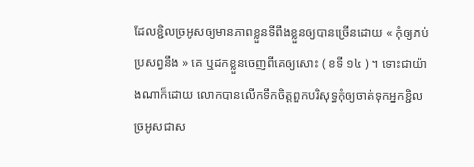ដែលខ្ជិលច្រអូសឲ្យមានភាពខ្លួនទីពឹងខ្លួនឲ្យបានច្រើនដោយ « កុំឲ្យភប់ប្រសព្វនឹង » គេ ឬដកខ្លួនចេញពីគេឲ្យសោះ ( ខទី ១៤ ) ។ ទោះជាយ៉ាងណាក៏ដោយ លោកបានលើកទឹកចិត្តពួកបរិសុទ្ធកុំឲ្យចាត់ទុកអ្នកខ្ជិលច្រអូសជាស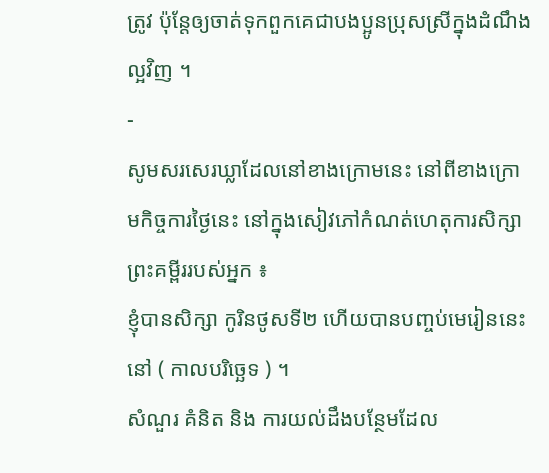ត្រូវ ប៉ុន្តែឲ្យចាត់ទុកពួកគេជាបងប្អូនប្រុសស្រីក្នុងដំណឹងល្អវិញ ។
-
សូមសរសេរឃ្លាដែលនៅខាងក្រោមនេះ នៅពីខាងក្រោមកិច្ចការថ្ងៃនេះ នៅក្នុងសៀវភៅកំណត់ហេតុការសិក្សាព្រះគម្ពីររបស់អ្នក ៖
ខ្ញុំបានសិក្សា កូរិនថូសទី២ ហើយបានបញ្ចប់មេរៀននេះនៅ ( កាលបរិច្ឆេទ ) ។
សំណួរ គំនិត និង ការយល់ដឹងបន្ថែមដែល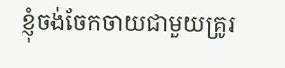ខ្ញុំចង់ចែកចាយជាមួយគ្រូរ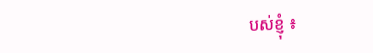បស់ខ្ញុំ ៖